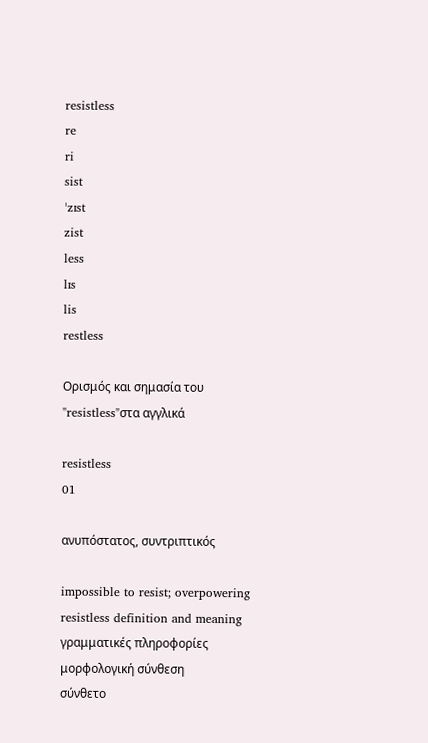resistless
re
ri
sist
ˈzɪst
zist
less
lɪs
lis
restless

Ορισμός και σημασία του "resistless"στα αγγλικά

resistless
01

ανυπόστατος, συντριπτικός

impossible to resist; overpowering
resistless definition and meaning
γραμματικές πληροφορίες
μορφολογική σύνθεση
σύνθετο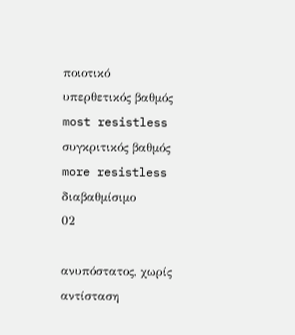ποιοτικό
υπερθετικός βαθμός
most resistless
συγκριτικός βαθμός
more resistless
διαβαθμίσιμο
02

ανυπόστατος, χωρίς αντίσταση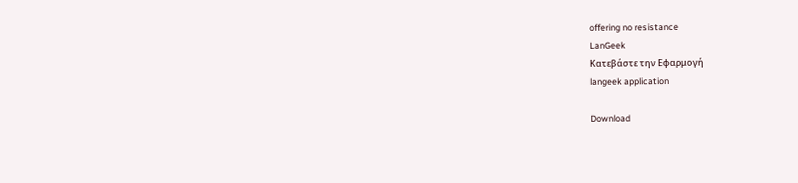offering no resistance
LanGeek
Κατεβάστε την Εφαρμογή
langeek application

Download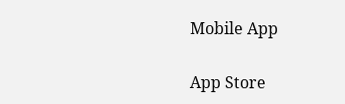Mobile App

App Store